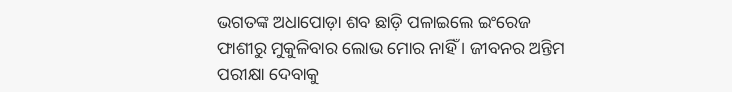ଭଗତଙ୍କ ଅଧାପୋଡ଼ା ଶବ ଛାଡ଼ି ପଳାଇଲେ ଇଂରେଜ
ଫାଶୀରୁ ମୁକୁଳିବାର ଲୋଭ ମୋର ନାହିଁ । ଜୀବନର ଅନ୍ତିମ ପରୀକ୍ଷା ଦେବାକୁ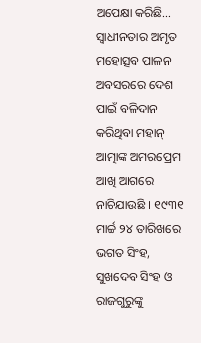ଅପେକ୍ଷା କରିଛି…
ସ୍ୱାଧୀନତାର ଅମୃତ ମହୋତ୍ସବ ପାଳନ ଅବସରରେ ଦେଶ ପାଇଁ ବଳିଦାନ କରିଥିବା ମହାନ୍ ଆତ୍ମାଙ୍କ ଅମରପ୍ରେମ ଆଖି ଆଗରେ ନାଚିଯାଉଛି । ୧୯୩୧ ମାର୍ଚ୍ଚ ୨୪ ତାରିଖରେ ଭଗତ ସିଂହ, ସୁଖଦେବ ସିଂହ ଓ ରାଜଗୁରୁଙ୍କୁ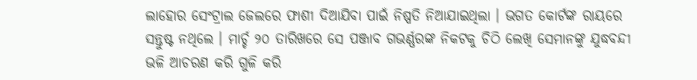ଲାହୋର ସେଂଟ୍ରାଲ ଜେଲରେ ଫାଶୀ ଦିଆଯିବା ପାଇଁ ନିଷ୍ପତି ନିଆଯାଇଥିଲା । ଭଗତ କୋର୍ଟଙ୍କ ରାୟରେ ସନ୍ତୁଷ୍ଟ ନଥିଲେ । ମାର୍ଚ୍ଚ ୨୦ ତାରିଖରେ ସେ ପଞ୍ଜାବ ଗଭର୍ଣ୍ଣରଙ୍କ ନିକଟକୁ ଚିଠି ଲେଖି ସେମାନଙ୍କୁ ଯୁଦ୍ଧବନ୍ଦୀ ଭଳି ଆଚରଣ କରି ଗୁଳି କରି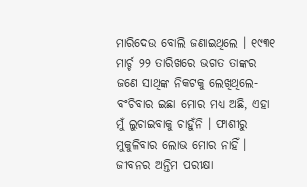ମାରିଦେଉ ବୋଲି ଜଣାଇଥିଲେ । ୧୯୩୧ ମାର୍ଚ୍ଚ ୨୨ ତାରିଖରେ ଭଗତ ତାଙ୍କର ଜଣେ ସାଥିଙ୍କ ନିକଟକୁ ଲେଖିଥିଲେ-ବଂଚିବାର ଇଛା ମୋର ମଧ୍ୟ ଅଛି, ଏହା ମୁଁ ଲୁଚାଇବାକୁ ଚାହୁଁନି । ଫାଶୀରୁ ମୁକୁଳିବାର ଲୋଭ ମୋର ନାହିଁ । ଜୀବନର ଅନ୍ତିମ ପରୀକ୍ଷା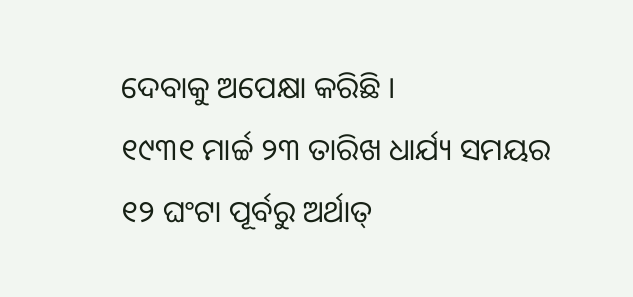ଦେବାକୁ ଅପେକ୍ଷା କରିଛି ।
୧୯୩୧ ମାର୍ଚ୍ଚ ୨୩ ତାରିଖ ଧାର୍ଯ୍ୟ ସମୟର ୧୨ ଘଂଟା ପୂର୍ବରୁ ଅର୍ଥାତ୍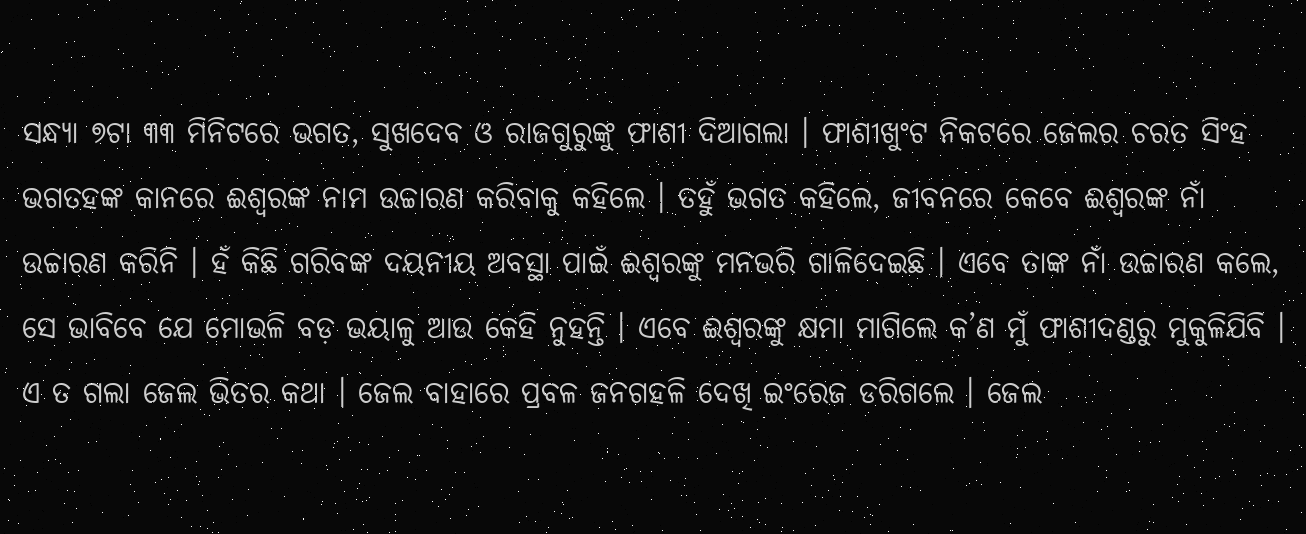ସନ୍ଧ୍ୟା ୭ଟା ୩୩ ମିନିଟରେ ଭଗତ, ସୁଖଦେବ ଓ ରାଜଗୁରୁଙ୍କୁ ଫାଶୀ ଦିଆଗଲା । ଫାଶୀଖୁଂଟ ନିକଟରେ ଜେଲର ଚରତ ସିଂହ ଭଗତହଙ୍କ କାନରେ ଈଶ୍ୱରଙ୍କ ନାମ ଉଚ୍ଚାରଣ କରିବାକୁ କହିଲେ । ତହୁଁ ଭଗତ କହିଲେ, ଜୀବନରେ କେବେ ଈଶ୍ୱରଙ୍କ ନାଁ ଉଚ୍ଚାରଣ କରିନି । ହଁ କିଛି ଗରିବଙ୍କ ଦୟନୀୟ ଅବସ୍ଥା ପାଇଁ ଈଶ୍ୱରଙ୍କୁ ମନଭରି ଗାଳିଦେଇଛି । ଏବେ ତାଙ୍କ ନାଁ ଉଚ୍ଚାରଣ କଲେ, ସେ ଭାବିବେ ଯେ ମୋଭଳି ବଡ଼ ଭୟାଳୁ ଆଉ କେହି ନୁହନ୍ତି । ଏବେ ଈଶ୍ୱରଙ୍କୁ କ୍ଷମା ମାଗିଲେ କ’ଣ ମୁଁ ଫାଶୀଦଣ୍ଡରୁ ମୁକୁଳିଯିବି ।
ଏ ତ ଗଲା ଜେଲ ଭିତର କଥା । ଜେଲ ବାହାରେ ପ୍ରବଳ ଜନଗହଳି ଦେଖି ଇଂରେଜ ଡରିଗଲେ । ଜେଲ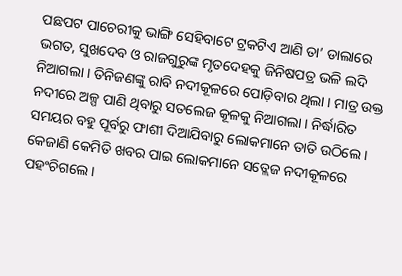ପଛପଟ ପାଚେରୀକୁ ଭାଙ୍ଗି ସେହିବାଟେ ଟ୍ରକଟିଏ ଆଣି ତା’ ଡାଲାରେ ଭଗତ, ସୁଖଦେବ ଓ ରାଜଗୁରୁଙ୍କ ମୃତଦେହକୁ ଜିନିଷପତ୍ର ଭଳି ଲଦି ନିଆଗଲା । ତିନିଜଣଙ୍କୁ ରାବି ନଦୀକୂଳରେ ପୋଡ଼ିବାର ଥିଲା । ମାତ୍ର ଉକ୍ତ ନଦୀରେ ଅଳ୍ପ ପାଣି ଥିବାରୁ ସତଲେଜ କୂଳକୁ ନିଆଗଲା । ନିର୍ଦ୍ଧାରିତ ସମୟର ବହୁ ପୂର୍ବରୁ ଫାଶୀ ଦିଆଯିବାରୁ ଲୋକମାନେ ତାତି ଉଠିଲେ । କେଜାଣି କେମିତି ଖବର ପାଇ ଲୋକମାନେ ସତ୍ଲେଜ ନଦୀକୂଳରେ ପହଂଚିଗଲେ ।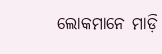ଲୋକମାନେ ମାଡ଼ି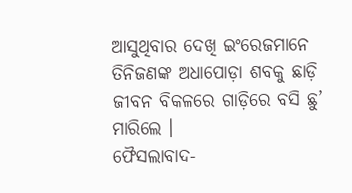ଆସୁଥିବାର ଦେଖି ଇଂରେଜମାନେ ତିନିଜଣଙ୍କ ଅଧାପୋଡ଼ା ଶବକୁ ଛାଡ଼ି ଜୀବନ ବିକଳରେ ଗାଡ଼ିରେ ବସି ଛୁ’ ମାରିଲେ ।
ଫୈସଲାବାଦ-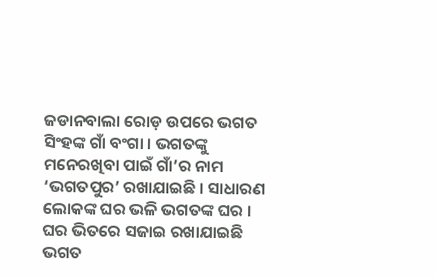ଜଡାନବାଲା ରୋଡ଼ ଉପରେ ଭଗତ ସିଂହଙ୍କ ଗାଁ ବଂଗା । ଭଗତଙ୍କୁ ମନେରଖିବା ପାଇଁ ଗାଁ’ର ନାମ ‘ଭଗତପୁର’ ରଖାଯାଇଛି । ସାଧାରଣ ଲୋକଙ୍କ ଘର ଭଳି ଭଗତଙ୍କ ଘର । ଘର ଭିତରେ ସଜାଇ ରଖାଯାଇଛି ଭଗତ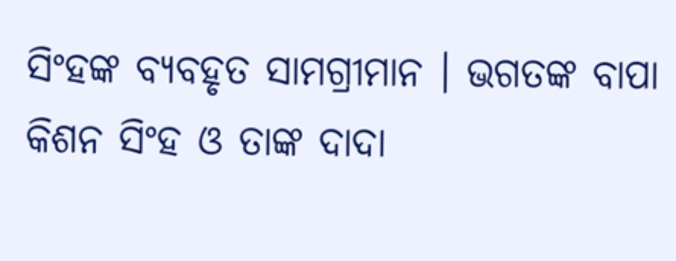ସିଂହଙ୍କ ବ୍ୟବହୃତ ସାମଗ୍ରୀମାନ । ଭଗତଙ୍କ ବାପା କିଶନ ସିଂହ ଓ ତାଙ୍କ ଦାଦା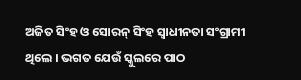ଅଜିତ ସିଂହ ଓ ସୋରନ୍ ସିଂହ ସ୍ୱାଧୀନତା ସଂଗ୍ରାମୀ ଥିଲେ । ଭଗତ ଯେଉଁ ସ୍କୁଲରେ ପାଠ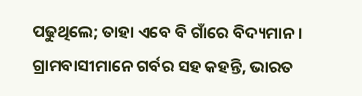ପଢୁଥିଲେ; ତାହା ଏବେ ବି ଗାଁରେ ବିଦ୍ୟମାନ । ଗ୍ରାମବାସୀମାନେ ଗର୍ବର ସହ କହନ୍ତି, ଭାରତ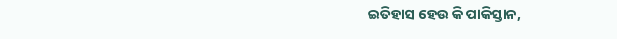ଇତିହାସ ହେଉ କି ପାକିସ୍ତାନ,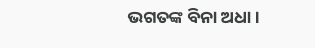ଭଗତଙ୍କ ବିନା ଅଧା ।